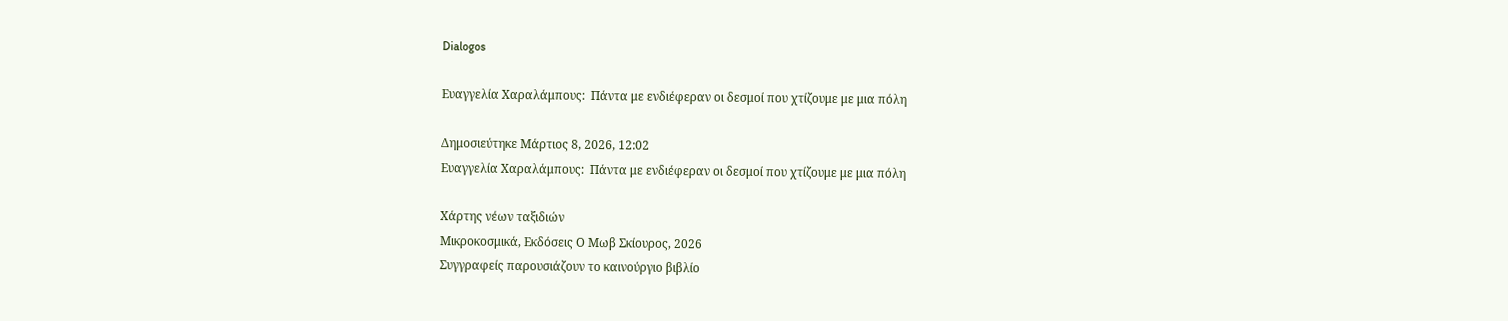Dialogos

Ευαγγελία Χαραλάμπους:  Πάντα με ενδιέφεραν οι δεσμοί που χτίζουμε με μια πόλη

Δημοσιεύτηκε Μάρτιος 8, 2026, 12:02
Ευαγγελία Χαραλάμπους:  Πάντα με ενδιέφεραν οι δεσμοί που χτίζουμε με μια πόλη

Χάρτης νέων ταξιδιών
Μικροκοσμικά, Εκδόσεις Ο Μωβ Σκίουρος, 2026
Συγγραφείς παρουσιάζουν το καινούργιο βιβλίο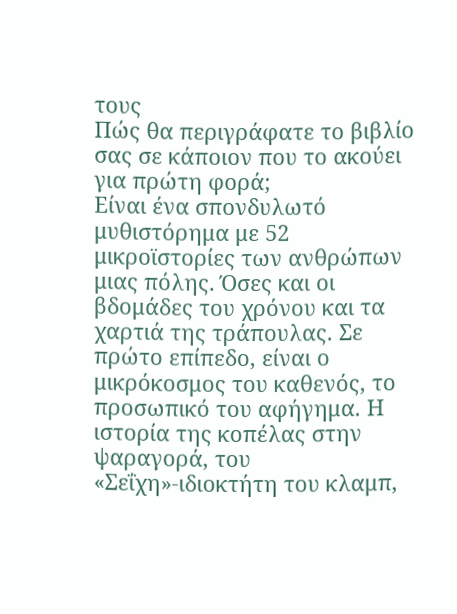τους
Πώς θα περιγράφατε το βιβλίο σας σε κάποιον που το ακούει για πρώτη φορά;
Είναι ένα σπονδυλωτό μυθιστόρημα με 52 μικροϊστορίες των ανθρώπων μιας πόλης. Όσες και οι βδομάδες του χρόνου και τα χαρτιά της τράπουλας. Σε πρώτο επίπεδο, είναι ο μικρόκοσμος του καθενός, το προσωπικό του αφήγημα. Η ιστορία της κοπέλας στην ψαραγορά, του «Σεΐχη»-ιδιοκτήτη του κλαμπ,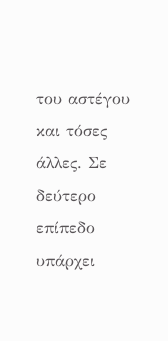του αστέγου και τόσες άλλες. Σε δεύτερο επίπεδο υπάρχει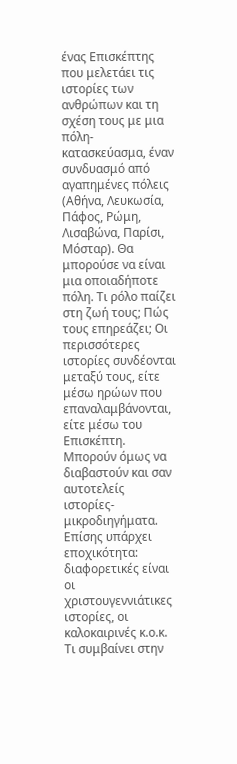ένας Επισκέπτης που μελετάει τις ιστορίες των ανθρώπων και τη σχέση τους με μια πόλη-κατασκεύασμα, έναν συνδυασμό από αγαπημένες πόλεις (Αθήνα, Λευκωσία, Πάφος, Ρώμη, Λισαβώνα, Παρίσι, Μόσταρ). Θα μπορούσε να είναι μια οποιαδήποτε πόλη. Τι ρόλο παίζει στη ζωή τους; Πώς τους επηρεάζει; Οι περισσότερες ιστορίες συνδέονται μεταξύ τους, είτε μέσω ηρώων που επαναλαμβάνονται, είτε μέσω του Επισκέπτη. Μπορούν όμως να διαβαστούν και σαν αυτοτελείς ιστορίες-μικροδιηγήματα. Επίσης υπάρχει εποχικότητα: διαφορετικές είναι οι χριστουγεννιάτικες ιστορίες, οι καλοκαιρινές κ.ο.κ. Τι συμβαίνει στην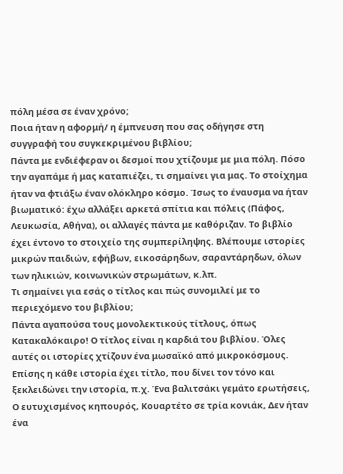πόλη μέσα σε έναν χρόνο;
Ποια ήταν η αφορμή/ η έμπνευση που σας οδήγησε στη συγγραφή του συγκεκριμένου βιβλίου;
Πάντα με ενδιέφεραν οι δεσμοί που χτίζουμε με μια πόλη. Πόσο την αγαπάμε ή μας καταπιέζει, τι σημαίνει για μας. Το στοίχημα ήταν να φτιάξω έναν ολόκληρο κόσμο. Ίσως το έναυσμα να ήταν βιωματικό: έχω αλλάξει αρκετά σπίτια και πόλεις (Πάφος, Λευκωσία, Αθήνα), οι αλλαγές πάντα με καθόριζαν. Το βιβλίο έχει έντονο το στοιχείο της συμπερίληψης. Βλέπουμε ιστορίες μικρών παιδιών, εφήβων, εικοσάρηδων, σαραντάρηδων, όλων των ηλικιών, κοινωνικών στρωμάτων, κ.λπ.
Τι σημαίνει για εσάς ο τίτλος και πώς συνομιλεί με το περιεχόμενο του βιβλίου;
Πάντα αγαπούσα τους μονολεκτικούς τίτλους, όπως Κατακαλόκαιρο! Ο τίτλος είναι η καρδιά του βιβλίου. Όλες αυτές οι ιστορίες χτίζουν ένα μωσαϊκό από μικροκόσμους. Επίσης η κάθε ιστορία έχει τίτλο, που δίνει τον τόνο και ξεκλειδώνει την ιστορία, π.χ. Ένα βαλιτσάκι γεμάτο ερωτήσεις, Ο ευτυχισμένος κηπουρός, Κουαρτέτο σε τρία κονιάκ, Δεν ήταν ένα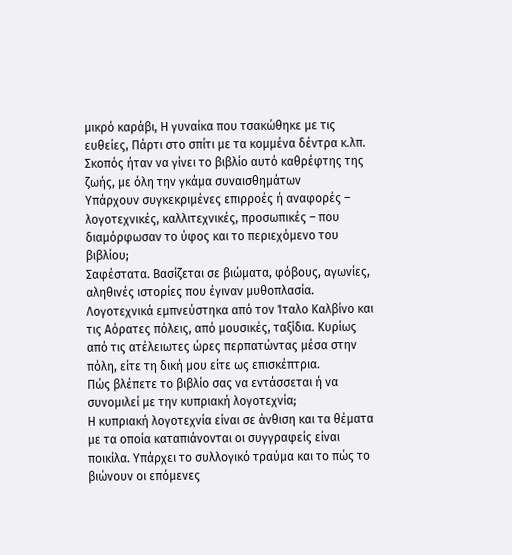μικρό καράβι, Η γυναίκα που τσακώθηκε με τις ευθείες, Πάρτι στο σπίτι με τα κομμένα δέντρα κ.λπ.
Σκοπός ήταν να γίνει το βιβλίο αυτό καθρέφτης της ζωής, με όλη την γκάμα συναισθημάτων
Υπάρχουν συγκεκριμένες επιρροές ή αναφορές – λογοτεχνικές, καλλιτεχνικές, προσωπικές – που διαμόρφωσαν το ύφος και το περιεχόμενο του βιβλίου;
Σαφέστατα. Βασίζεται σε βιώματα, φόβους, αγωνίες, αληθινές ιστορίες που έγιναν μυθοπλασία. Λογοτεχνικά εμπνεύστηκα από τον Ίταλο Καλβίνο και τις Αόρατες πόλεις, από μουσικές, ταξίδια. Κυρίως από τις ατέλειωτες ώρες περπατώντας μέσα στην πόλη, είτε τη δική μου είτε ως επισκέπτρια.
Πώς βλέπετε το βιβλίο σας να εντάσσεται ή να συνομιλεί με την κυπριακή λογοτεχνία;
Η κυπριακή λογοτεχνία είναι σε άνθιση και τα θέματα με τα οποία καταπιάνονται οι συγγραφείς είναι ποικίλα. Υπάρχει το συλλογικό τραύμα και το πώς το βιώνουν οι επόμενες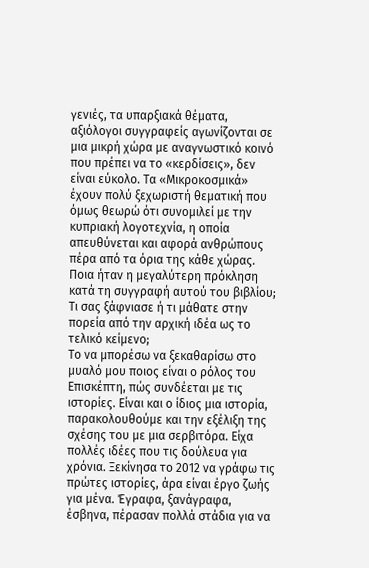γενιές, τα υπαρξιακά θέματα, αξιόλογοι συγγραφείς αγωνίζονται σε μια μικρή χώρα με αναγνωστικό κοινό που πρέπει να το «κερδίσεις», δεν είναι εύκολο. Τα «Μικροκοσμικά» έχουν πολύ ξεχωριστή θεματική που όμως θεωρώ ότι συνομιλεί με την κυπριακή λογοτεχνία, η οποία απευθύνεται και αφορά ανθρώπους πέρα από τα όρια της κάθε χώρας.
Ποια ήταν η μεγαλύτερη πρόκληση κατά τη συγγραφή αυτού του βιβλίου; Τι σας ξάφνιασε ή τι μάθατε στην πορεία από την αρχική ιδέα ως το τελικό κείμενο;
Το να μπορέσω να ξεκαθαρίσω στο μυαλό μου ποιος είναι ο ρόλος του Επισκέπτη, πώς συνδέεται με τις ιστορίες. Είναι και ο ίδιος μια ιστορία, παρακολουθούμε και την εξέλιξη της σχέσης του με μια σερβιτόρα. Είχα πολλές ιδέες που τις δούλευα για χρόνια. Ξεκίνησα το 2012 να γράφω τις πρώτες ιστορίες, άρα είναι έργο ζωής για μένα. Έγραφα, ξανάγραφα, έσβηνα, πέρασαν πολλά στάδια για να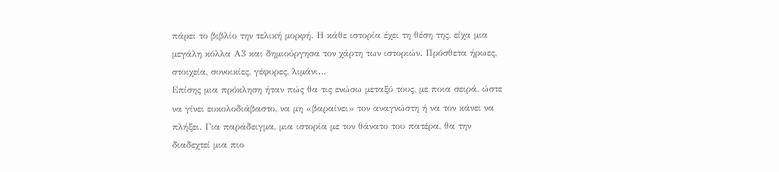πάρει το βιβλίο την τελική μορφή. Η κάθε ιστορία έχει τη θέση της, είχα μια μεγάλη κόλλα Α3 και δημιούργησα τον χάρτη των ιστοριών. Πρόσθετα ήρωες, στοιχεία, συνοικίες, γέφυρες, λιμάνι…
Επίσης μια πρόκληση ήταν πώς θα τις ενώσω μεταξύ τους, με ποια σειρά, ώστε να γίνει ευκολοδιάβαστο, να μη «βαραίνει» τον αναγνώστη ή να τον κάνει να πλήξει. Για παράδειγμα, μια ιστορία με τον θάνατο του πατέρα, θα την διαδεχτεί μια πιο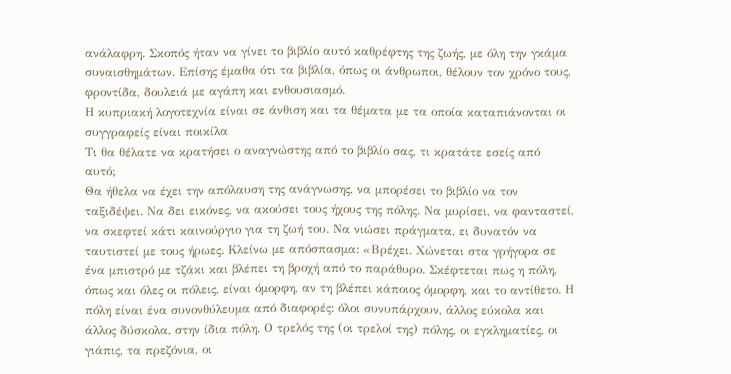ανάλαφρη. Σκοπός ήταν να γίνει το βιβλίο αυτό καθρέφτης της ζωής, με όλη την γκάμα συναισθημάτων. Επίσης έμαθα ότι τα βιβλία, όπως οι άνθρωποι, θέλουν τον χρόνο τους, φροντίδα, δουλειά με αγάπη και ενθουσιασμό.
Η κυπριακή λογοτεχνία είναι σε άνθιση και τα θέματα με τα οποία καταπιάνονται οι συγγραφείς είναι ποικίλα
Τι θα θέλατε να κρατήσει ο αναγνώστης από το βιβλίο σας, τι κρατάτε εσείς από αυτό;
Θα ήθελα να έχει την απόλαυση της ανάγνωσης, να μπορέσει το βιβλίο να τον ταξιδέψει. Να δει εικόνες, να ακούσει τους ήχους της πόλης. Να μυρίσει, να φανταστεί, να σκεφτεί κάτι καινούργιο για τη ζωή του. Να νιώσει πράγματα, ει δυνατόν να ταυτιστεί με τους ήρωες. Κλείνω με απόσπασμα: «Βρέχει. Χώνεται στα γρήγορα σε ένα μπιστρό με τζάκι και βλέπει τη βροχή από το παράθυρο. Σκέφτεται πως η πόλη, όπως και όλες οι πόλεις, είναι όμορφη, αν τη βλέπει κάποιος όμορφη, και το αντίθετο. Η πόλη είναι ένα συνονθύλευμα από διαφορές: όλοι συνυπάρχουν, άλλος εύκολα και άλλος δύσκολα, στην ίδια πόλη. Ο τρελός της (οι τρελοί της) πόλης, οι εγκληματίες, οι γιάπις, τα πρεζόνια, οι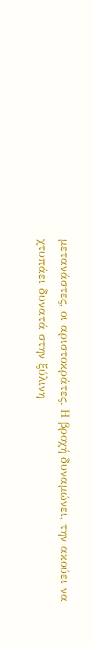μετανάστες, οι αριστοκράτες. Η βροχή δυναμώνει, την ακούει να χτυπάει δυνατά στην ξύλινη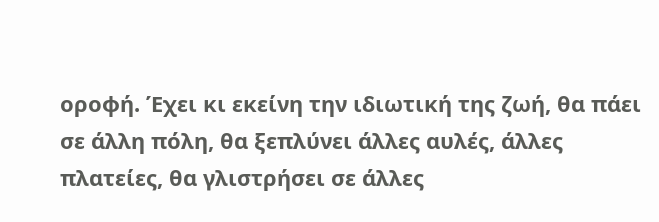οροφή. Έχει κι εκείνη την ιδιωτική της ζωή, θα πάει σε άλλη πόλη, θα ξεπλύνει άλλες αυλές, άλλες πλατείες, θα γλιστρήσει σε άλλες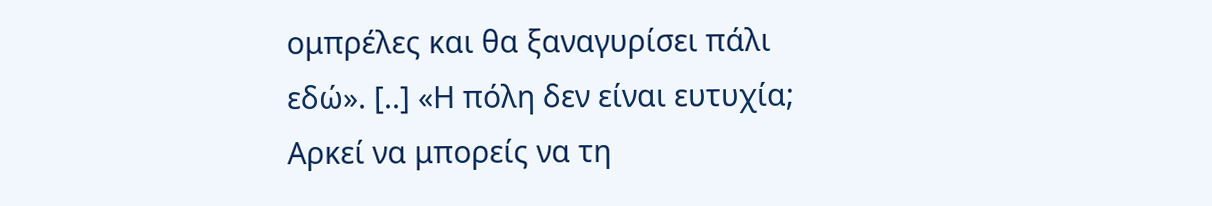ομπρέλες και θα ξαναγυρίσει πάλι εδώ». [..] «Η πόλη δεν είναι ευτυχία; Αρκεί να μπορείς να τη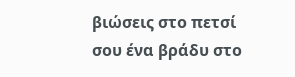βιώσεις στο πετσί σου ένα βράδυ στο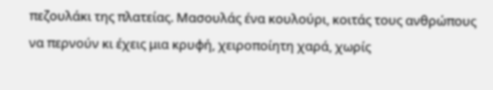πεζουλάκι της πλατείας. Μασουλάς ένα κουλούρι, κοιτάς τους ανθρώπους να περνούν κι έχεις μια κρυφή, χειροποίητη χαρά, χωρίς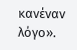κανέναν λόγο».